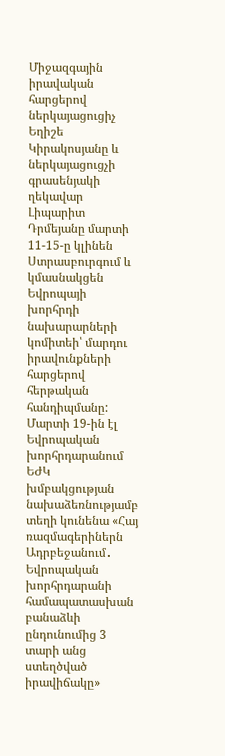Միջազգային իրավական հարցերով ներկայացուցիչ Եղիշե Կիրակոսյանը և ներկայացուցչի գրասենյակի ղեկավար Լիպարիտ Դրմեյանը մարտի 11-15-ը կլինեն Ստրասբուրգում և կմասնակցեն Եվրոպայի խորհրդի նախարարների կոմիտեի՝ մարդու իրավունքների հարցերով հերթական հանդիպմանը: Մարտի 19-ին էլ Եվրոպական խորհրդարանում ԵԺԿ խմբակցության նախաձեռնությամբ տեղի կունենա «Հայ ռազմագերիներն Ադրբեջանում․ Եվրոպական խորհրդարանի համապատասխան բանաձևի ընդունումից 3 տարի անց ստեղծված իրավիճակը»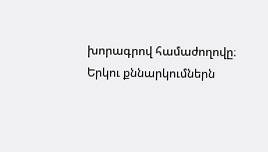խորագրով համաժողովը։ Երկու քննարկումներն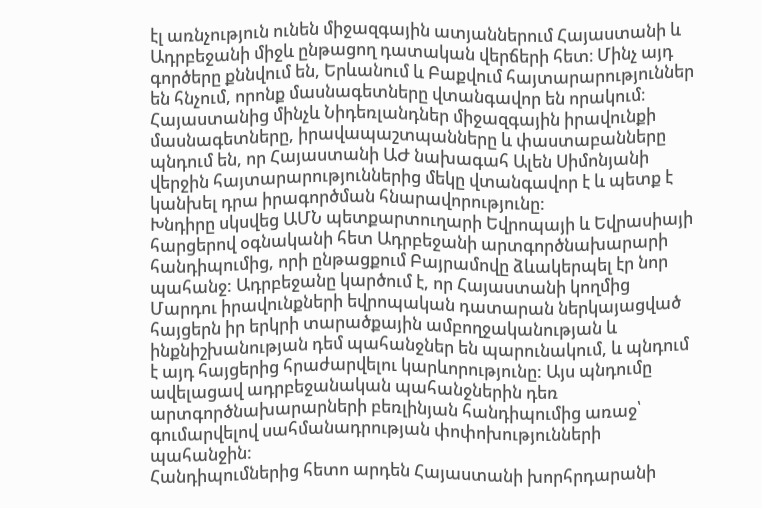էլ առնչություն ունեն միջազգային ատյաններում Հայաստանի և Ադրբեջանի միջև ընթացող դատական վերճերի հետ։ Մինչ այդ գործերը քննվում են, Երևանում և Բաքվում հայտարարություններ են հնչում, որոնք մասնագետները վտանգավոր են որակում։
Հայաստանից մինչև Նիդեռլանդներ միջազգային իրավունքի մասնագետները, իրավապաշտպանները և փաստաբանները պնդում են, որ Հայաստանի ԱԺ նախագահ Ալեն Սիմոնյանի վերջին հայտարարություններից մեկը վտանգավոր է և պետք է կանխել դրա իրագործման հնարավորությունը:
Խնդիրը սկսվեց ԱՄՆ պետքարտուղարի Եվրոպայի և Եվրասիայի հարցերով օգնականի հետ Ադրբեջանի արտգործնախարարի հանդիպումից, որի ընթացքում Բայրամովը ձևակերպել էր նոր պահանջ: Ադրբեջանը կարծում է, որ Հայաստանի կողմից Մարդու իրավունքների եվրոպական դատարան ներկայացված հայցերն իր երկրի տարածքային ամբողջականության և ինքնիշխանության դեմ պահանջներ են պարունակում, և պնդում է այդ հայցերից հրաժարվելու կարևորությունը: Այս պնդումը ավելացավ ադրբեջանական պահանջներին դեռ արտգործնախարարների բեռլինյան հանդիպումից առաջ՝ գումարվելով սահմանադրության փոփոխությունների պահանջին:
Հանդիպումներից հետո արդեն Հայաստանի խորհրդարանի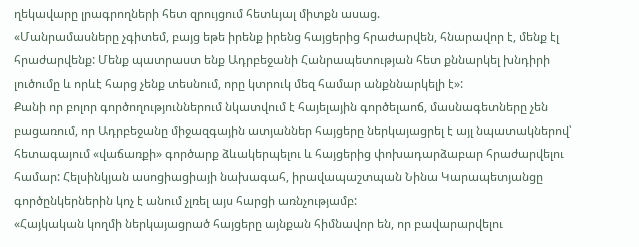ղեկավարը լրագրողների հետ զրույցում հետևյալ միտքն ասաց.
«Մանրամասները չգիտեմ, բայց եթե իրենք իրենց հայցերից հրաժարվեն, հնարավոր է, մենք էլ հրաժարվենք: Մենք պատրաստ ենք Ադրբեջանի Հանրապետության հետ քննարկել խնդիրի լուծումը և որևէ հարց չենք տեսնում, որը կտրուկ մեզ համար անքննարկելի է»:
Քանի որ բոլոր գործողություններում նկատվում է հայելային գործելաոճ, մասնագետները չեն բացառում, որ Ադրբեջանը միջազգային ատյաններ հայցերը ներկայացրել է այլ նպատակներով՝ հետագայում «վաճառքի» գործարք ձևակերպելու և հայցերից փոխադարձաբար հրաժարվելու համար: Հելսինկյան ասոցիացիայի նախագահ, իրավապաշտպան Նինա Կարապետյանցը գործընկերներին կոչ է անում չլռել այս հարցի առնչությամբ:
«Հայկական կողմի ներկայացրած հայցերը այնքան հիմնավոր են, որ բավարարվելու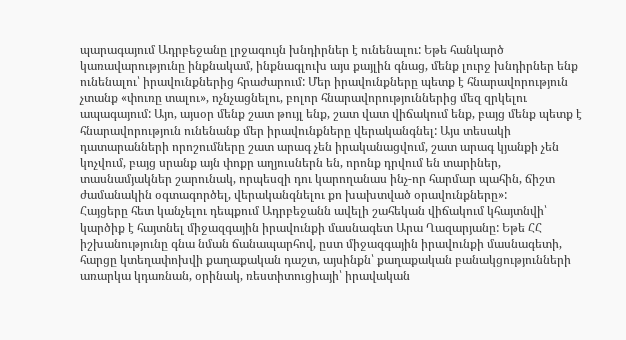պարագայում Ադրբեջանը լրջագույն խնդիրներ է ունենալու: Եթե հանկարծ կառավարությունը ինքնակամ, ինքնագլուխ այս քայլին գնաց, մենք լուրջ խնդիրներ ենք ունենալու՝ իրավունքներից հրաժարում: Մեր իրավունքները պետք է հնարավորություն չտանք «փուռը տալու», ոչնչացնելու, բոլոր հնարավորություններից մեզ զրկելու ապագայում: Այո, այսօր մենք շատ թույլ ենք, շատ վատ վիճակում ենք, բայց մենք պետք է հնարավորություն ունենանք մեր իրավունքները վերականգնել: Այս տեսակի դատարանների որոշումները շատ արագ չեն իրականացվում, շատ արագ կյանքի չեն կոչվում, բայց սրանք այն փոքր աղյուսներն են, որոնք դրվում են տարիներ, տասնամյակներ շարունակ, որպեսզի դու կարողանաս ինչ-որ հարմար պահին, ճիշտ ժամանակին օգտագործել, վերականգնելու քո խախտված օրավունքները»:
Հայցերը հետ կանչելու դեպքում Ադրբեջանն ավելի շահեկան վիճակում կհայտնվի՝ կարծիք է հայտնել միջազգային իրավունքի մասնագետ Արա Ղազարյանը: Եթե ՀՀ իշխանությունը գնա նման ճանապարհով, ըստ միջազգային իրավունքի մասնագետի, հարցը կտեղափոխվի քաղաքական դաշտ, այսինքն՝ քաղաքական բանակցությունների առարկա կդառնան, օրինակ, ռեստիտուցիայի՝ իրավական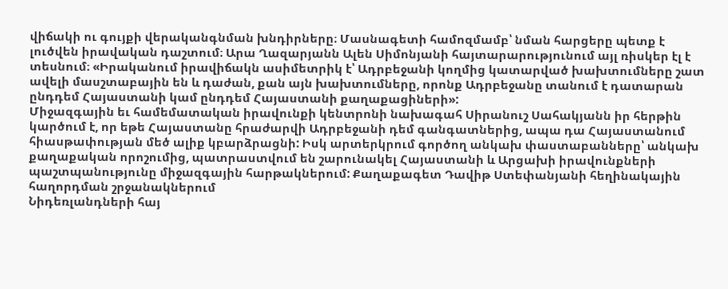վիճակի ու գույքի վերականգնման խնդիրները։ Մասնագետի համոզմամբ՝ նման հարցերը պետք է լուծվեն իրավական դաշտում։ Արա Ղազարյանն Ալեն Սիմոնյանի հայտարարությունում այլ ռիսկեր էլ է տեսնում։ «Իրականում իրավիճակն ասիմետրիկ է՝ Ադրբեջանի կողմից կատարված խախտումները շատ ավելի մասշտաբային են և դաժան, քան այն խախտումները, որոնք Ադրբեջանը տանում է դատարան ընդդեմ Հայաստանի կամ ընդդեմ Հայաստանի քաղաքացիների»:
Միջազգային եւ համեմատական իրավունքի կենտրոնի նախագահ Սիրանուշ Սահակյանն իր հերթին կարծում է, որ եթե Հայաստանը հրաժարվի Ադրբեջանի դեմ գանգատներից, ապա դա Հայաստանում հիասթափության մեծ ալիք կբարձրացնի: Իսկ արտերկրում գործող անկախ փաստաբանները՝ անկախ քաղաքական որոշումից, պատրաստվում են շարունակել Հայաստանի և Արցախի իրավունքների պաշտպանությունը միջազգային հարթակներում: Քաղաքագետ Դավիթ Ստեփանյանի հեղինակային հաղորդման շրջանակներում
Նիդեռլանդների հայ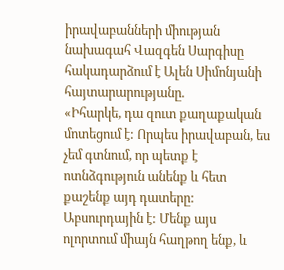իրավաբանների միության նախագահ Վազգեն Սարգիսը հակադարձում է Ալեն Սիմոնյանի հայտարարությանը.
«Իհարկե, դա զուտ քաղաքական մոտեցում է: Որպես իրավաբան, ես չեմ գտնում, որ պետք է ոտնձգություն անենք և հետ քաշենք այդ դատերը: Աբսուրդային է: Մենք այս ոլորտում միայն հաղթող ենք, և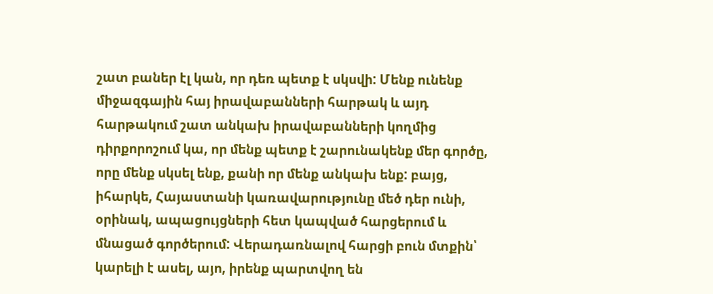շատ բաներ էլ կան, որ դեռ պետք է սկսվի: Մենք ունենք միջազգային հայ իրավաբանների հարթակ և այդ հարթակում շատ անկախ իրավաբանների կողմից դիրքորոշում կա, որ մենք պետք է շարունակենք մեր գործը, որը մենք սկսել ենք, քանի որ մենք անկախ ենք: բայց, իհարկե, Հայաստանի կառավարությունը մեծ դեր ունի, օրինակ, ապացույցների հետ կապված հարցերում և մնացած գործերում: Վերադառնալով հարցի բուն մտքին՝ կարելի է ասել, այո, իրենք պարտվող են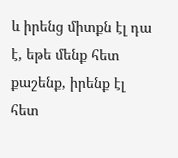և իրենց միտքն էլ դա է, եթե մենք հետ քաշենք, իրենք էլ հետ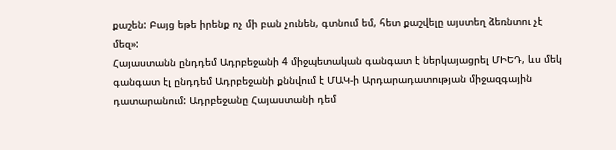քաշեն: Բայց եթե իրենք ոչ մի բան չունեն, գտնում եմ, հետ քաշվելը այստեղ ձեռնտու չէ մեզ»:
Հայաստանն ընդդեմ Ադրբեջանի 4 միջպետական գանգատ է ներկայացրել ՄԻԵԴ, ևս մեկ գանգատ էլ ընդդեմ Ադրբեջանի քննվում է ՄԱԿ-ի Արդարադատության միջազգային դատարանում: Ադրբեջանը Հայաստանի դեմ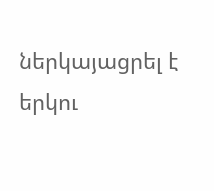ներկայացրել է երկու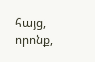հայց, որոնք,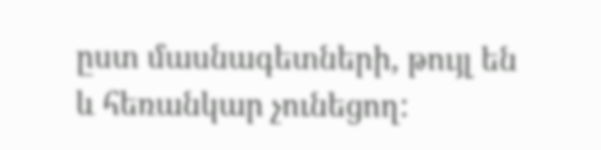ըստ մասնագետների, թույլ են և հեռանկար չունեցող: